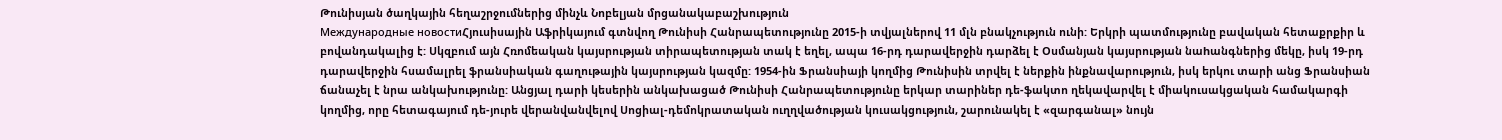Թունիսյան ծաղկային հեղաշրջումներից մինչև Նոբելյան մրցանակաբաշխություն
Международные новостиՀյուսիսային Աֆրիկայում գտնվող Թունիսի Հանրապետությունը 2015-ի տվյալներով 11 մլն բնակչություն ունի: Երկրի պատմությունը բավական հետաքրքիր և բովանդակալից է: Սկզբում այն Հռոմեական կայսրության տիրապետության տակ է եղել, ապա 16-րդ դարավերջին դարձել է Օսմանյան կայսրության նաhանգներից մեկը, իսկ 19-րդ դարավերջին հսամալրել ֆրանսիական գաղութային կայսրության կազմը: 1954-ին Ֆրանսիայի կողմից Թունիսին տրվել է ներքին ինքնավարություն, իսկ երկու տարի անց Ֆրանսիան ճանաչել է նրա անկախությունը: Անցյալ դարի կեսերին անկախացած Թունիսի Հանրապետությունը երկար տարիներ դե-ֆակտո ղեկավարվել է միակուսակցական համակարգի կողմից, որը հետագայում դե-յուրե վերանվանվելով Սոցիալ-դեմոկրատական ուղղվածության կուսակցություն, շարունակել է «զարգանալ» նույն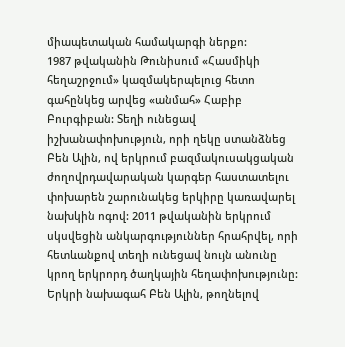միապետական համակարգի ներքո:
1987 թվականին Թունիսում «Հասմիկի հեղաշրջում» կազմակերպելուց հետո գահընկեց արվեց «անմահ» Հաբիբ Բուրգիբան: Տեղի ունեցավ իշխանափոխություն, որի ղեկը ստանձնեց Բեն Ալին, ով երկրում բազմակուսակցական ժողովրդավարական կարգեր հաստատելու փոխարեն շարունակեց երկիրը կառավարել նախկին ոգով: 2011 թվականին երկրում սկսվեցին անկարգություններ հրահրվել, որի հետևանքով տեղի ունեցավ նույն անունը կրող երկրորդ ծաղկային հեղափոխությունը: Երկրի նախագահ Բեն Ալին, թողնելով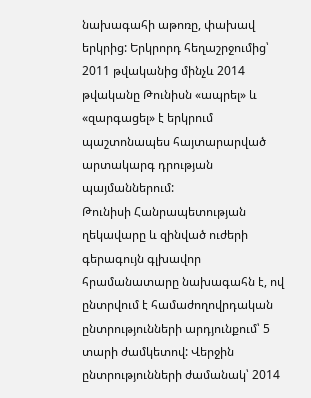նախագահի աթոռը, փախավ երկրից: Երկրորդ հեղաշրջումից՝ 2011 թվականից մինչև 2014 թվականը Թունիսն «ապրել» և «զարգացել» է երկրում պաշտոնապես հայտարարված արտակարգ դրության պայմաններում:
Թունիսի Հանրապետության ղեկավարը և զինված ուժերի գերագույն գլխավոր հրամանատարը նախագահն է, ով ընտրվում է համաժողովրդական ընտրությունների արդյունքում՝ 5 տարի ժամկետով: Վերջին ընտրությունների ժամանակ՝ 2014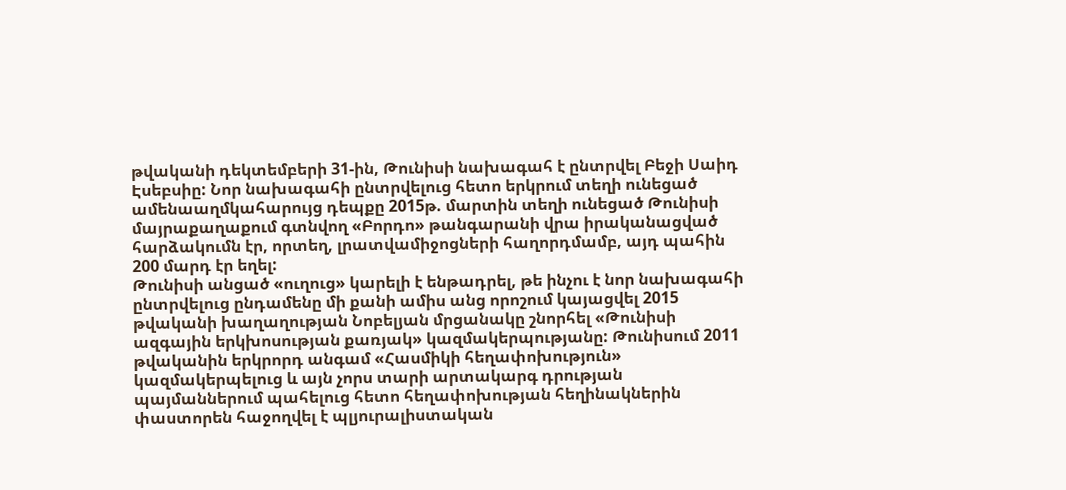թվականի դեկտեմբերի 31-ին, Թունիսի նախագահ է ընտրվել Բեջի Սաիդ Էսեբսիը: Նոր նախագահի ընտրվելուց հետո երկրում տեղի ունեցած ամենաաղմկահարույց դեպքը 2015թ. մարտին տեղի ունեցած Թունիսի մայրաքաղաքում գտնվող «Բորդո» թանգարանի վրա իրականացված հարձակումն էր, որտեղ, լրատվամիջոցների հաղորդմամբ, այդ պահին 200 մարդ էր եղել:
Թունիսի անցած «ուղուց» կարելի է ենթադրել, թե ինչու է նոր նախագահի ընտրվելուց ընդամենը մի քանի ամիս անց որոշում կայացվել 2015 թվականի խաղաղության Նոբելյան մրցանակը շնորհել «Թունիսի ազգային երկխոսության քառյակ» կազմակերպությանը: Թունիսում 2011 թվականին երկրորդ անգամ «Հասմիկի հեղափոխություն» կազմակերպելուց և այն չորս տարի արտակարգ դրության պայմաններում պահելուց հետո հեղափոխության հեղինակներին փաստորեն հաջողվել է պլյուրալիստական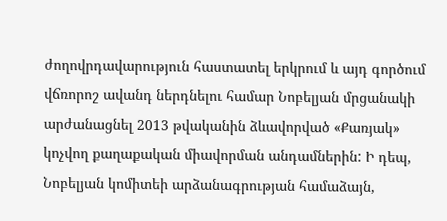ժողովրդավարություն հաստատել երկրում և այդ գործում վճռորոշ ավանդ ներդնելու համար Նոբելյան մրցանակի արժանացնել 2013 թվականին ձևավորված «Քառյակ» կոչվող քաղաքական միավորման անդամներին: Ի դեպ, Նոբելյան կոմիտեի արձանագրության համաձայն,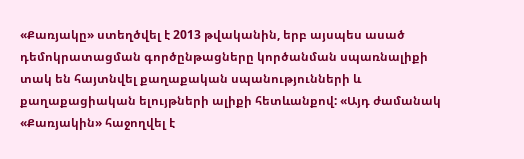«Քառյակը» ստեղծվել է 2013 թվականին, երբ այսպես ասած դեմոկրատացման գործընթացները կործանման սպառնալիքի տակ են հայտնվել քաղաքական սպանությունների և քաղաքացիական ելույթների ալիքի հետևանքով: «Այդ ժամանակ «Քառյակին» հաջողվել է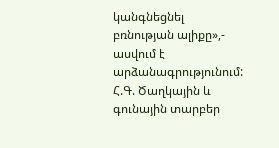կանգնեցնել բռնության ալիքը»,- ասվում է արձանագրությունում:
Հ.Գ. Ծաղկային և գունային տարբեր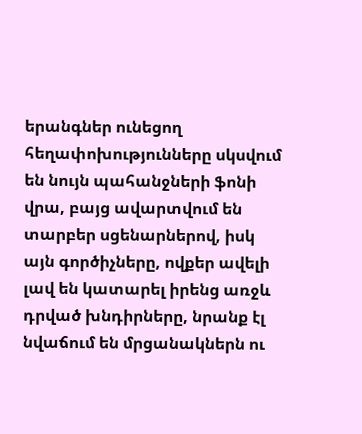երանգներ ունեցող հեղափոխությունները սկսվում են նույն պահանջների ֆոնի վրա, բայց ավարտվում են տարբեր սցենարներով, իսկ այն գործիչները, ովքեր ավելի լավ են կատարել իրենց առջև դրված խնդիրները, նրանք էլ նվաճում են մրցանակներն ու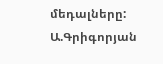մեդալները:
Ա.Գրիգորյան